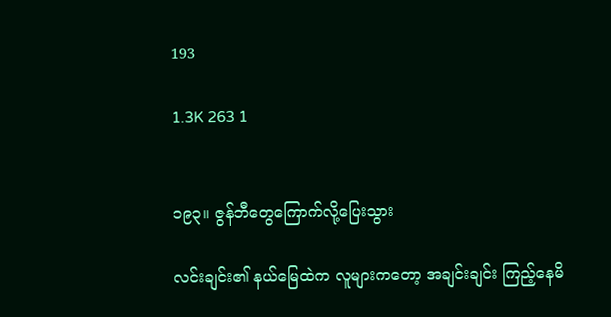193

1.3K 263 1


၁၉၃။ ဇွန်ဘီတွေကြောက်လို့ပြေးသွား

လင်းချင်း၏ နယ်မြေထဲက လူများကတော့ အချင်းချင်း ကြည့်နေမိ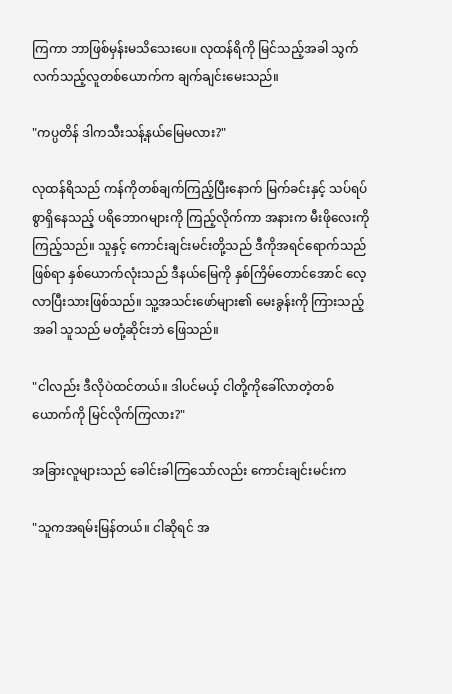ကြကာ ဘာဖြစ်မှန်းမသိသေးပေ။ လုထန်ရိကို မြင်သည့်အခါ သွက်လက်သည့်လူတစ်ယောက်က ချက်ချင်းမေးသည်။

"ကပ္ပတိန် ဒါကသီးသန့်နယ်မြေမလား?"

လုထန်ရိသည် ကန်ကိုတစ်ချက်ကြည့်ပြီးနောက် မြက်ခင်းနှင့် သပ်ရပ်စွာရှိနေသည့် ပရိဘောဂများကို ကြည့်လိုက်ကာ အနားက မီးဖိုလေးကို ကြည့်သည်။ သူနှင့် ကောင်းချင်းမင်းတို့သည် ဒီကိုအရင်ရောက်သည်ဖြစ်ရာ နှစ်ယောက်လုံးသည် ဒီနယ်မြေကို နှစ်ကြိမ်တောင်အောင် လေ့လာပြီးသားဖြစ်သည်။ သူ့အသင်းဖော်များ၏ မေးခွန်းကို ကြားသည့်အခါ သူသည် မတုံ့ဆိုင်းဘဲ ဖြေသည်။

"ငါလည်း ဒီလိုပဲထင်တယ်။ ဒါပင်မယ့် ငါတို့ကိုခေါ်လာတဲ့တစ်ယောက်ကို မြင်လိုက်ကြလား?"

အခြားလူများသည် ခေါင်းခါကြသော်လည်း ကောင်းချင်းမင်းက

"သူကအရမ်းမြန်တယ်။ ငါဆိုရင် အ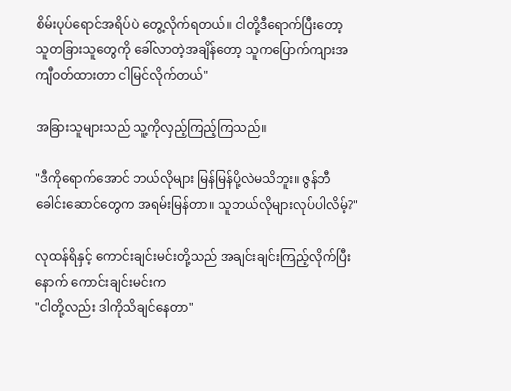စိမ်းပုပ်ရောင်အရိပ်ပဲ တွေ့လိုက်ရတယ်။ ငါတို့ဒီရောက်ပြီးတော့ သူတခြားသူတွေကို ခေါ်လာတဲ့အချိန်တော့ သူကပြောက်ကျားအကျီဝတ်ထားတာ ငါမြင်လိုက်တယ်"

အခြားသူများသည် သူ့ကိုလှည့်ကြည့်ကြသည်။

"ဒီကိုရောက်အောင် ဘယ်လိုများ မြန်မြန်ပို့လဲမသိဘူး။ ဇွန်ဘီခေါင်းဆောင်တွေက အရမ်းမြန်တာ။ သူဘယ်လိုများလုပ်ပါလိမ့်?"

လုထန်ရိနှင့် ကောင်းချင်းမင်းတို့သည် အချင်းချင်းကြည့်လိုက်ပြီးနောက် ကောင်းချင်းမင်းက
"ငါတို့လည်း ဒါကိုသိချင်နေတာ"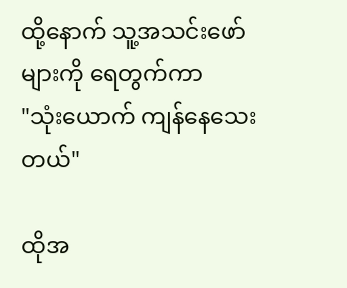ထို့နောက် သူ့အသင်းဖော်များကို ရေတွက်ကာ
"သုံးယောက် ကျန်နေသေးတယ်"

ထိုအ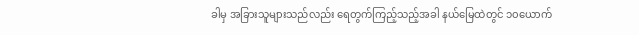ခါမှ အခြားသူများသည်လည်း ရေတွက်ကြည့်သည့်အခါ နယ်မြေထဲတွင် ၁၀ယောက်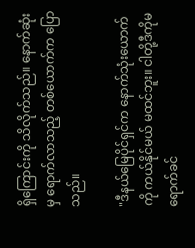ရှိကြောင်းကို သိလိုက်သည်။ နောက်ဆုံးမှ ရောက်လာသည့် တစ်ယောက်က ပြောသည်။

"ဒီနယ်မြေပိုင်ရှင်က နောက်သုံးယောက်ကို ကယ်နိုင်မယ် မထင်ဘူး။ ငါတို့ဒီကိုမရောက်ခင်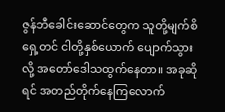ဇွန်ဘီခေါင်းဆောင်တွေက သူတို့မျက်စိရှေ့တင် ငါတို့နှစ်ယောက် ပျောက်သွားလို့ အတော်ဒေါသထွက်နေတာ။ အခုဆိုရင် အတည်တိုက်နေကြလောက်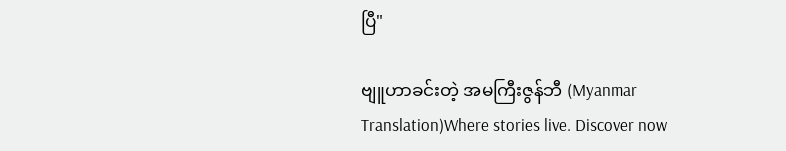ပြီ"

ဗျူဟာခင်းတဲ့ အမကြီးဇွန်ဘီ (Myanmar Translation)Where stories live. Discover now